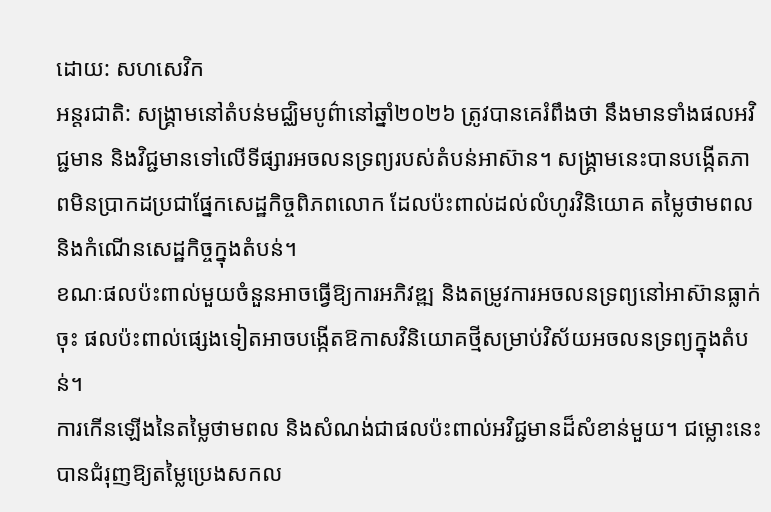ដោយ: សហសេវិក
អន្តរជាតិ: សង្គ្រាមនៅតំបន់មជ្ឈិមបូព៌ានៅឆ្នាំ២០២៦ ត្រូវបានគេរំពឹងថា នឹងមានទាំងផលអវិជ្ជមាន និងវិជ្ជមានទៅលើទីផ្សារអចលនទ្រព្យរបស់តំបន់អាស៊ាន។ សង្គ្រាមនេះបានបង្កើតភាពមិនប្រាកដប្រជាផ្នែកសេដ្ឋកិច្ចពិភពលោក ដែលប៉ះពាល់ដល់លំហូរវិនិយោគ តម្លៃថាមពល និងកំណើនសេដ្ឋកិច្ចក្នុងតំបន់។
ខណៈផលប៉ះពាល់មួយចំនួនអាចធ្វើឱ្យការអភិវឌ្ឍ និងតម្រូវការអចលនទ្រព្យនៅអាស៊ានធ្លាក់ចុះ ផលប៉ះពាល់ផ្សេងទៀតអាចបង្កើតឱកាសវិនិយោគថ្មីសម្រាប់វិស័យអចលនទ្រព្យក្នុងតំបន់។
ការកើនឡើងនៃតម្លៃថាមពល និងសំណង់ជាផលប៉ះពាល់អវិជ្ជមានដ៏សំខាន់មួយ។ ជម្លោះនេះបានជំរុញឱ្យតម្លៃប្រេងសកល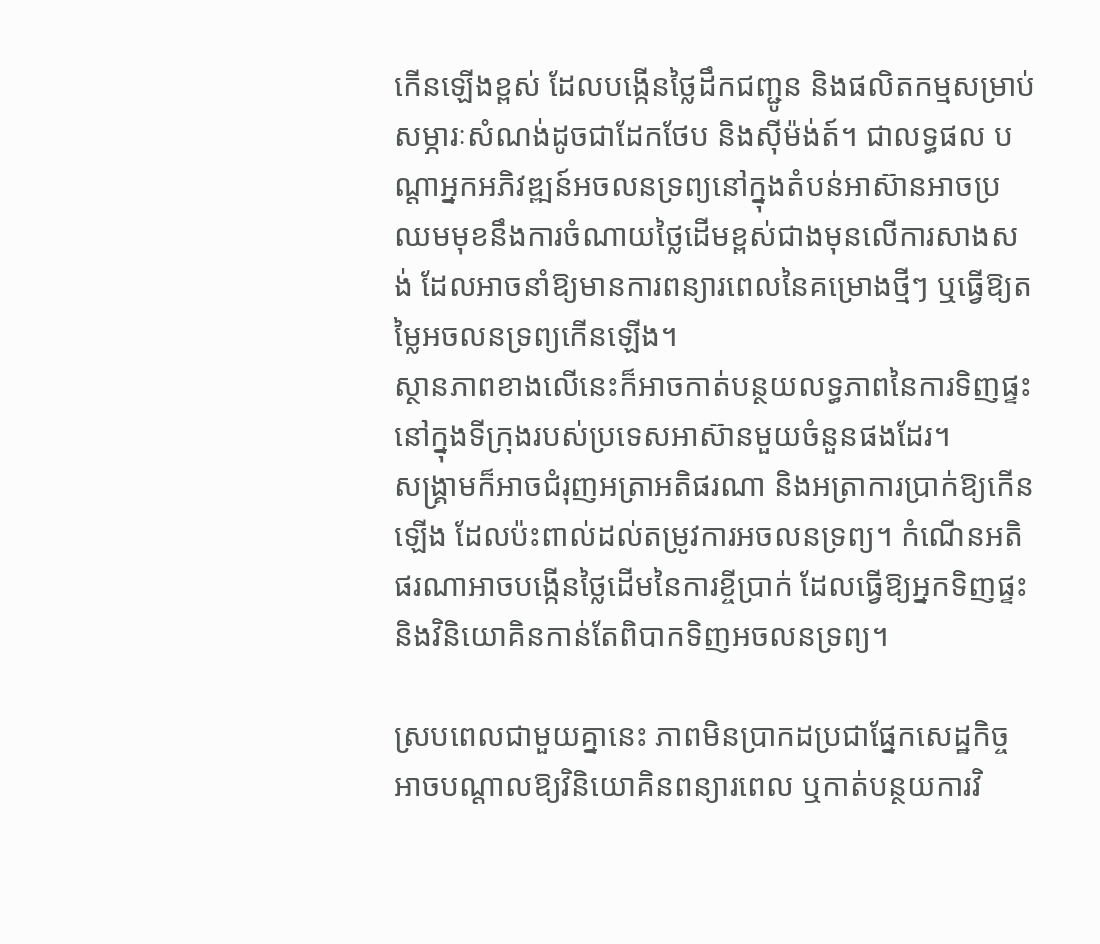កើនឡើងខ្ពស់ ដែលបង្កើនថ្លៃដឹកជញ្ជូន និងផលិតកម្មសម្រាប់សម្ភារៈសំណង់ដូចជាដែកថែប និងស៊ីម៉ង់ត៍។ ជាលទ្ធផល បណ្តាអ្នកអភិវឌ្ឍន៍អចលនទ្រព្យនៅក្នុងតំបន់អាស៊ានអាចប្រឈមមុខនឹងការចំណាយថ្លៃដើមខ្ពស់ជាងមុនលើការសាងសង់ ដែលអាចនាំឱ្យមានការពន្យារពេលនៃគម្រោងថ្មីៗ ឬធ្វើឱ្យតម្លៃអចលនទ្រព្យកើនឡើង។
ស្ថានភាពខាងលើនេះក៏អាចកាត់បន្ថយលទ្ធភាពនៃការទិញផ្ទះនៅក្នុងទីក្រុងរបស់ប្រទេសអាស៊ានមួយចំនួនផងដែរ។
សង្គ្រាមក៏អាចជំរុញអត្រាអតិផរណា និងអត្រាការប្រាក់ឱ្យកើនឡើង ដែលប៉ះពាល់ដល់តម្រូវការអចលនទ្រព្យ។ កំណើនអតិផរណាអាចបង្កើនថ្លៃដើមនៃការខ្ចីប្រាក់ ដែលធ្វើឱ្យអ្នកទិញផ្ទះ និងវិនិយោគិនកាន់តែពិបាកទិញអចលនទ្រព្យ។

ស្របពេលជាមួយគ្នានេះ ភាពមិនប្រាកដប្រជាផ្នែកសេដ្ឋកិច្ចអាចបណ្តាលឱ្យវិនិយោគិនពន្យារពេល ឬកាត់បន្ថយការវិ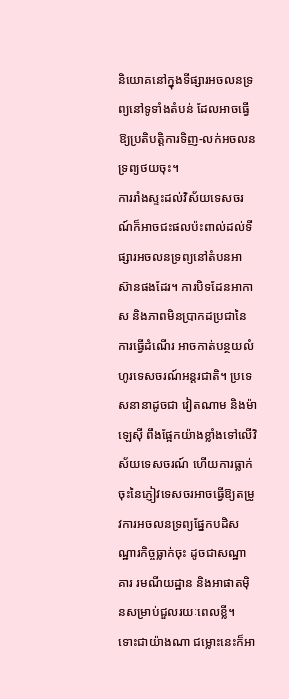និយោគនៅក្នុងទីផ្សារអចលនទ្រព្យនៅទូទាំងតំបន់ ដែលអាចធ្វើឱ្យប្រតិបត្តិការទិញ-លក់អចលនទ្រព្យថយចុះ។
ការរាំងស្ទះដល់វិស័យទេសចរណ៍ក៏អាចជះផលប៉ះពាល់ដល់ទីផ្សារអចលនទ្រព្យនៅតំបនអាស៊ានផងដែរ។ ការបិទដែនអាកាស និងភាពមិនប្រាកដប្រជានៃការធ្វើដំណើរ អាចកាត់បន្ថយលំហូរទេសចរណ៍អន្តរជាតិ។ ប្រទេសនានាដូចជា វៀតណាម និងម៉ាឡេស៊ី ពឹងផ្អែកយ៉ាងខ្លាំងទៅលើវិស័យទេសចរណ៍ ហើយការធ្លាក់ចុះនៃភ្ញៀវទេសចរអាចធ្វើឱ្យតម្រូវការអចលនទ្រព្យផ្នែកបដិសណ្ឋារកិច្ចធ្លាក់ចុះ ដូចជាសណ្ឋាគារ រមណីយដ្ឋាន និងអាផាតមុិនសម្រាប់ជួលរយៈពេលខ្លី។
ទោះជាយ៉ាងណា ជម្លោះនេះក៏អា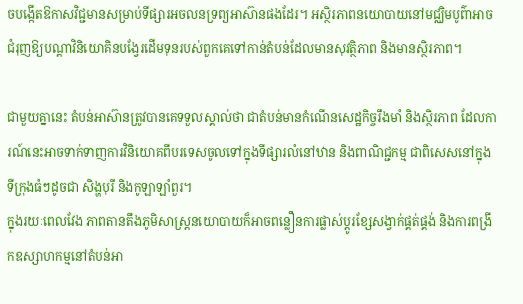ចបង្កើតឱកាសវិជ្ជមានសម្រាប់ទីផ្សារអចលនទ្រព្យអាស៊ានផងដែរ។ អស្ថិរភាពនយោបាយនៅមជ្ឈិមបូព៌ាអាចជំរុញឱ្យបណ្តាវិនិយោគិនបង្វែរដើមទុនរបស់ពួកគេទៅកាន់តំបន់ដែលមានសុវត្ថិភាព និងមានស្ថិរភាព។

ជាមួយគ្នានេះ តំបន់អាស៊ានត្រូវបានគេទទួលស្គាល់ថា ជាតំបន់មានកំណើនសេដ្ឋកិច្ចរឹងមាំ និងស្ថិរភាព ដែលការណ៍នេះអាចទាក់ទាញការវិនិយោគពីបរទេសចូលទៅក្នុងទីផ្សារលំនៅឋាន និងពាណិជ្ជកម្ម ជាពិសេសនៅក្នុងទីក្រុងធំៗដូចជា សិង្ហបុរី និងកូឡាឡាំពួរ។
ក្នុងរយៈពេលវែង ភាពតានតឹងភូមិសាស្ត្រនយោបាយក៏អាចពន្លឿនការផ្លាស់ប្តូរខ្សែសង្វាក់ផ្គត់ផ្គង់ និងការពង្រីកឧស្សាហកម្មនៅតំបន់អា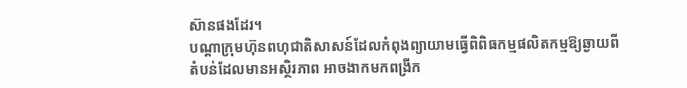ស៊ានផងដែរ។
បណ្តាក្រុមហ៊ុនពហុជាតិសាសន៍ដែលកំពុងព្យាយាមធ្វើពិពិធកម្មផលិតកម្មឱ្យឆ្ងាយពីតំបន់ដែលមានអស្ថិរភាព អាចងាកមកពង្រីក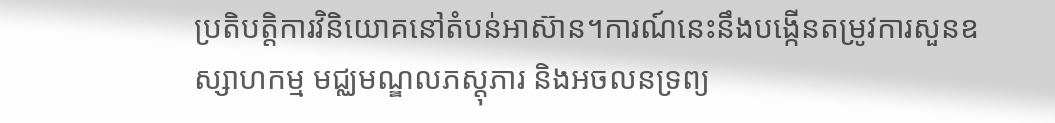ប្រតិបត្តិការវិនិយោគនៅតំបន់អាស៊ាន។ការណ៍នេះនឹងបង្កើនតម្រូវការសួនឧស្សាហកម្ម មជ្ឈមណ្ឌលភស្តុភារ និងអចលនទ្រព្យ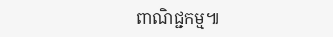ពាណិជ្ជកម្ម៕